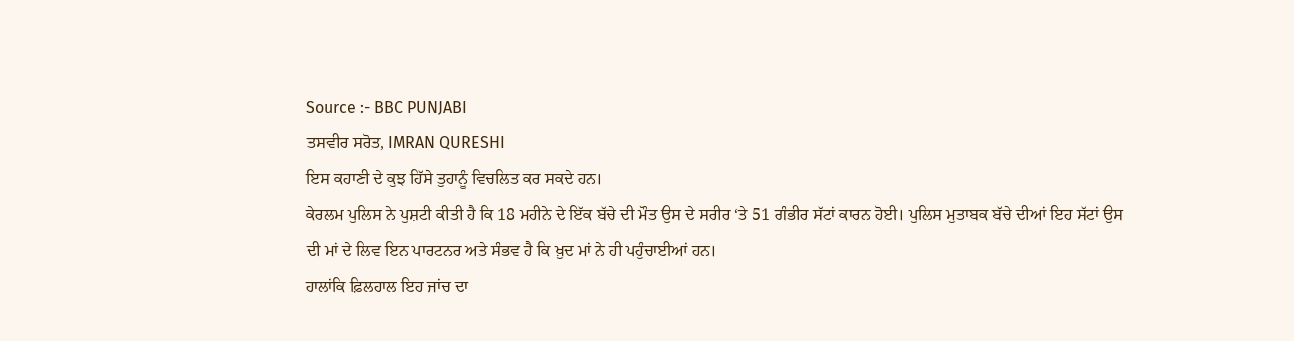Source :- BBC PUNJABI
ਤਸਵੀਰ ਸਰੋਤ, IMRAN QURESHI
ਇਸ ਕਹਾਣੀ ਦੇ ਕੁਝ ਹਿੱਸੇ ਤੁਹਾਨੂੰ ਵਿਚਲਿਤ ਕਰ ਸਕਦੇ ਹਨ।
ਕੇਰਲਮ ਪੁਲਿਸ ਨੇ ਪੁਸ਼ਟੀ ਕੀਤੀ ਹੈ ਕਿ 18 ਮਹੀਨੇ ਦੇ ਇੱਕ ਬੱਚੇ ਦੀ ਮੌਤ ਉਸ ਦੇ ਸਰੀਰ ‘ਤੇ 51 ਗੰਭੀਰ ਸੱਟਾਂ ਕਾਰਨ ਹੋਈ। ਪੁਲਿਸ ਮੁਤਾਬਕ ਬੱਚੇ ਦੀਆਂ ਇਹ ਸੱਟਾਂ ਉਸ ਦੀ ਮਾਂ ਦੇ ਲਿਵ ਇਨ ਪਾਰਟਨਰ ਅਤੇ ਸੰਭਵ ਹੈ ਕਿ ਖ਼ੁਦ ਮਾਂ ਨੇ ਹੀ ਪਹੁੰਚਾਈਆਂ ਹਨ।
ਹਾਲਾਂਕਿ ਫ਼ਿਲਹਾਲ ਇਹ ਜਾਂਚ ਦਾ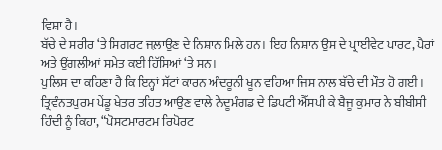ਵਿਸ਼ਾ ਹੈ।
ਬੱਚੇ ਦੇ ਸਰੀਰ ‘ਤੇ ਸਿਗਰਟ ਜਲ਼ਾਉਣ ਦੇ ਨਿਸ਼ਾਨ ਮਿਲੇ ਹਨ। ਇਹ ਨਿਸ਼ਾਨ ਉਸ ਦੇ ਪ੍ਰਾਈਵੇਟ ਪਾਰਟ, ਪੈਰਾਂ ਅਤੇ ਉਂਗਲੀਆਂ ਸਮੇਤ ਕਈ ਹਿੱਸਿਆਂ ‘ਤੇ ਸਨ।
ਪੁਲਿਸ ਦਾ ਕਹਿਣਾ ਹੈ ਕਿ ਇਨ੍ਹਾਂ ਸੱਟਾਂ ਕਾਰਨ ਅੰਦਰੂਨੀ ਖੂਨ ਵਹਿਆ ਜਿਸ ਨਾਲ ਬੱਚੇ ਦੀ ਮੌਤ ਹੋ ਗਈ।
ਤ੍ਰਿਵੰਨਤਪੁਰਮ ਪੇਂਡੂ ਖੇਤਰ ਤਹਿਤ ਆਉਣ ਵਾਲੇ ਨੇਦੂਮੰਗਡ ਦੇ ਡਿਪਟੀ ਐੱਸਪੀ ਕੇ ਬੈਜੂ ਕੁਮਾਰ ਨੇ ਬੀਬੀਸੀ ਹਿੰਦੀ ਨੂੰ ਕਿਹਾ, “ਪੋਸਟਮਾਰਟਮ ਰਿਪੋਰਟ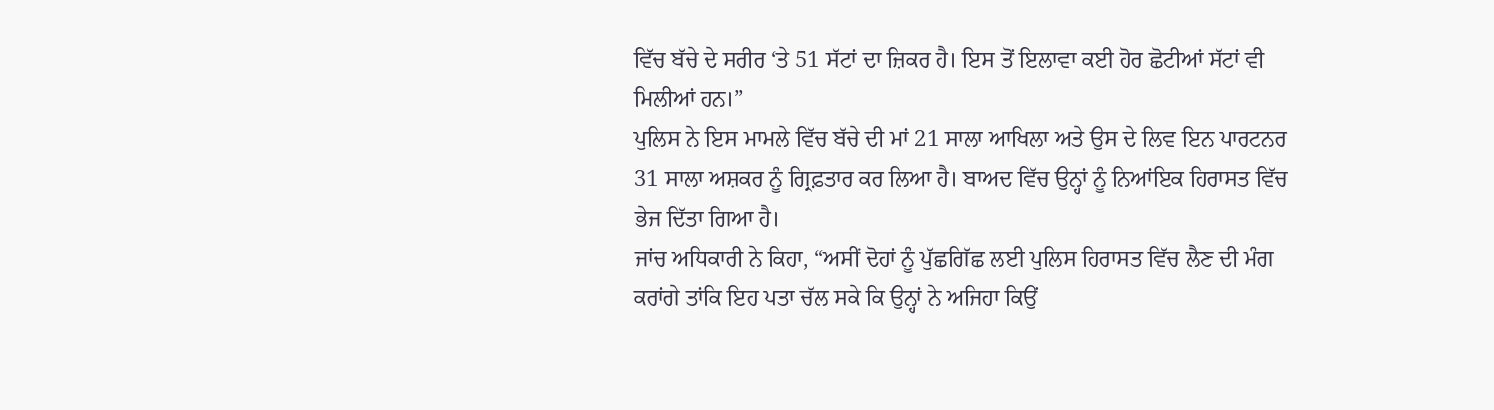ਵਿੱਚ ਬੱਚੇ ਦੇ ਸਰੀਰ ‘ਤੇ 51 ਸੱਟਾਂ ਦਾ ਜ਼ਿਕਰ ਹੈ। ਇਸ ਤੋਂ ਇਲਾਵਾ ਕਈ ਹੋਰ ਛੋਟੀਆਂ ਸੱਟਾਂ ਵੀ ਮਿਲੀਆਂ ਹਨ।”
ਪੁਲਿਸ ਨੇ ਇਸ ਮਾਮਲੇ ਵਿੱਚ ਬੱਚੇ ਦੀ ਮਾਂ 21 ਸਾਲਾ ਆਖਿਲਾ ਅਤੇ ਉਸ ਦੇ ਲਿਵ ਇਨ ਪਾਰਟਨਰ 31 ਸਾਲਾ ਅਸ਼ਕਰ ਨੂੰ ਗ੍ਰਿਫ਼ਤਾਰ ਕਰ ਲਿਆ ਹੈ। ਬਾਅਦ ਵਿੱਚ ਉਨ੍ਹਾਂ ਨੂੰ ਨਿਆਂਇਕ ਹਿਰਾਸਤ ਵਿੱਚ ਭੇਜ ਦਿੱਤਾ ਗਿਆ ਹੈ।
ਜਾਂਚ ਅਧਿਕਾਰੀ ਨੇ ਕਿਹਾ, “ਅਸੀਂ ਦੋਹਾਂ ਨੂੰ ਪੁੱਛਗਿੱਛ ਲਈ ਪੁਲਿਸ ਹਿਰਾਸਤ ਵਿੱਚ ਲੈਣ ਦੀ ਮੰਗ ਕਰਾਂਗੇ ਤਾਂਕਿ ਇਹ ਪਤਾ ਚੱਲ ਸਕੇ ਕਿ ਉਨ੍ਹਾਂ ਨੇ ਅਜਿਹਾ ਕਿਉਂ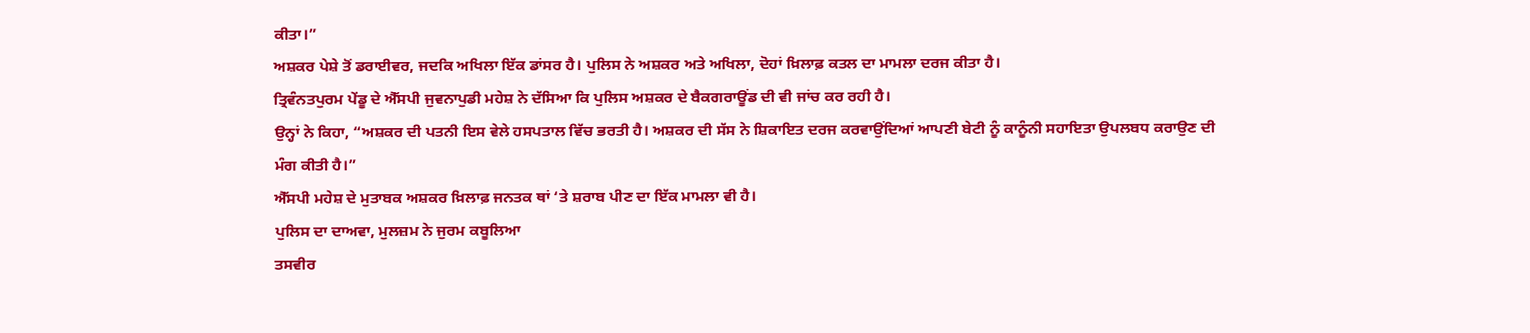ਕੀਤਾ।”
ਅਸ਼ਕਰ ਪੇਸ਼ੇ ਤੋਂ ਡਰਾਈਵਰ, ਜਦਕਿ ਅਖਿਲਾ ਇੱਕ ਡਾਂਸਰ ਹੈ। ਪੁਲਿਸ ਨੇ ਅਸ਼ਕਰ ਅਤੇ ਅਖਿਲਾ, ਦੋਹਾਂ ਖ਼ਿਲਾਫ਼ ਕਤਲ ਦਾ ਮਾਮਲਾ ਦਰਜ ਕੀਤਾ ਹੈ।
ਤ੍ਰਿਵੰਨਤਪੁਰਮ ਪੇਂਡੂ ਦੇ ਐੱਸਪੀ ਜੁਵਨਾਪੁਡੀ ਮਹੇਸ਼ ਨੇ ਦੱਸਿਆ ਕਿ ਪੁਲਿਸ ਅਸ਼ਕਰ ਦੇ ਬੈਕਗਰਾਊਂਡ ਦੀ ਵੀ ਜਾਂਚ ਕਰ ਰਹੀ ਹੈ।
ਉਨ੍ਹਾਂ ਨੇ ਕਿਹਾ, “ਅਸ਼ਕਰ ਦੀ ਪਤਨੀ ਇਸ ਵੇਲੇ ਹਸਪਤਾਲ ਵਿੱਚ ਭਰਤੀ ਹੈ। ਅਸ਼ਕਰ ਦੀ ਸੱਸ ਨੇ ਸ਼ਿਕਾਇਤ ਦਰਜ ਕਰਵਾਉਂਦਿਆਂ ਆਪਣੀ ਬੇਟੀ ਨੂੰ ਕਾਨੂੰਨੀ ਸਹਾਇਤਾ ਉਪਲਬਧ ਕਰਾਉਣ ਦੀ ਮੰਗ ਕੀਤੀ ਹੈ।”
ਐੱਸਪੀ ਮਹੇਸ਼ ਦੇ ਮੁਤਾਬਕ ਅਸ਼ਕਰ ਖ਼ਿਲਾਫ਼ ਜਨਤਕ ਥਾਂ ‘ਤੇ ਸ਼ਰਾਬ ਪੀਣ ਦਾ ਇੱਕ ਮਾਮਲਾ ਵੀ ਹੈ।
ਪੁਲਿਸ ਦਾ ਦਾਅਵਾ, ਮੁਲਜ਼ਮ ਨੇ ਜੁਰਮ ਕਬੂਲਿਆ
ਤਸਵੀਰ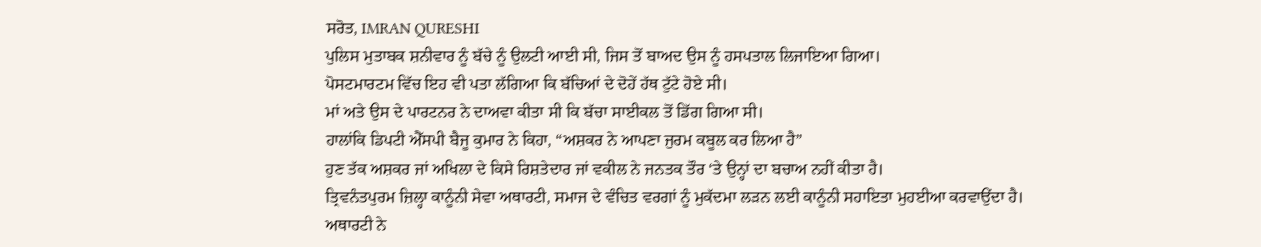ਸਰੋਤ, IMRAN QURESHI
ਪੁਲਿਸ ਮੁਤਾਬਕ ਸ਼ਨੀਵਾਰ ਨੂੰ ਬੱਚੇ ਨੂੰ ਉਲਟੀ ਆਈ ਸੀ, ਜਿਸ ਤੋਂ ਬਾਅਦ ਉਸ ਨੂੰ ਹਸਪਤਾਲ ਲਿਜਾਇਆ ਗਿਆ।
ਪੋਸਟਮਾਰਟਮ ਵਿੱਚ ਇਹ ਵੀ ਪਤਾ ਲੱਗਿਆ ਕਿ ਬੱਚਿਆਂ ਦੇ ਦੋਹੇਂ ਹੱਥ ਟੁੱਟੇ ਹੋਏ ਸੀ।
ਮਾਂ ਅਤੇ ਉਸ ਦੇ ਪਾਰਟਨਰ ਨੇ ਦਾਅਵਾ ਕੀਤਾ ਸੀ ਕਿ ਬੱਚਾ ਸਾਈਕਲ ਤੋਂ ਡਿੱਗ ਗਿਆ ਸੀ।
ਹਾਲਾਂਕਿ ਡਿਪਟੀ ਐੱਸਪੀ ਬੈਜੂ ਕੁਮਾਰ ਨੇ ਕਿਹਾ, “ਅਸ਼ਕਰ ਨੇ ਆਪਣਾ ਜੁਰਮ ਕਬੂਲ ਕਰ ਲਿਆ ਹੈ”
ਹੁਣ ਤੱਕ ਅਸ਼ਕਰ ਜਾਂ ਅਖਿਲਾ ਦੇ ਕਿਸੇ ਰਿਸ਼ਤੇਦਾਰ ਜਾਂ ਵਕੀਲ ਨੇ ਜਨਤਕ ਤੌਰ ‘ਤੇ ਉਨ੍ਹਾਂ ਦਾ ਬਚਾਅ ਨਹੀਂ ਕੀਤਾ ਹੈ।
ਤ੍ਰਿਵਨੰਤਪੁਰਮ ਜ਼ਿਲ੍ਹਾ ਕਾਨੂੰਨੀ ਸੇਵਾ ਅਥਾਰਟੀ, ਸਮਾਜ ਦੇ ਵੰਚਿਤ ਵਰਗਾਂ ਨੂੰ ਮੁਕੱਦਮਾ ਲੜਨ ਲਈ ਕਾਨੂੰਨੀ ਸਹਾਇਤਾ ਮੁਹਈਆ ਕਰਵਾਉਂਦਾ ਹੈ।
ਅਥਾਰਟੀ ਨੇ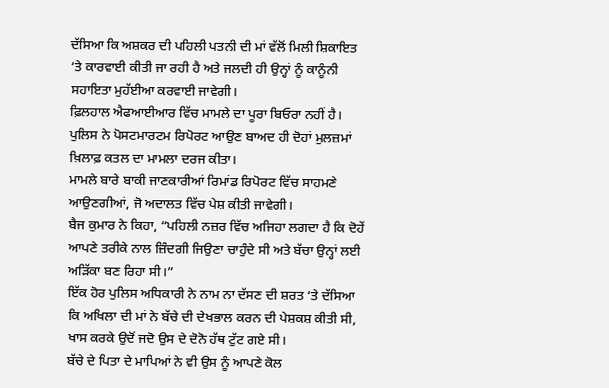ਦੱਸਿਆ ਕਿ ਅਸ਼ਕਰ ਦੀ ਪਹਿਲੀ ਪਤਨੀ ਦੀ ਮਾਂ ਵੱਲੋਂ ਮਿਲੀ ਸ਼ਿਕਾਇਤ ‘ਤੇ ਕਾਰਵਾਈ ਕੀਤੀ ਜਾ ਰਹੀ ਹੈ ਅਤੇ ਜਲਦੀ ਹੀ ਉਨ੍ਹਾਂ ਨੂੰ ਕਾਨੂੰਨੀ ਸਹਾਇਤਾ ਮੁਹੱਈਆ ਕਰਵਾਈ ਜਾਵੇਗੀ।
ਫ਼ਿਲਹਾਲ ਐਫਆਈਆਰ ਵਿੱਚ ਮਾਮਲੇ ਦਾ ਪੂਰਾ ਬਿਓਰਾ ਨਹੀਂ ਹੈ। ਪੁਲਿਸ ਨੇ ਪੋਸਟਮਾਰਟਮ ਰਿਪੋਰਟ ਆਉਣ ਬਾਅਦ ਹੀ ਦੋਹਾਂ ਮੁਲਜ਼ਮਾਂ ਖ਼ਿਲਾਫ਼ ਕਤਲ ਦਾ ਮਾਮਲਾ ਦਰਜ ਕੀਤਾ।
ਮਾਮਲੇ ਬਾਰੇ ਬਾਕੀ ਜਾਣਕਾਰੀਆਂ ਰਿਮਾਂਡ ਰਿਪੋਰਟ ਵਿੱਚ ਸਾਹਮਣੇ ਆਉਣਗੀਆਂ, ਜੋ ਅਦਾਲਤ ਵਿੱਚ ਪੇਸ਼ ਕੀਤੀ ਜਾਵੇਗੀ।
ਬੈਜ ਕੁਮਾਰ ਨੇ ਕਿਹਾ, “ਪਹਿਲੀ ਨਜ਼ਰ ਵਿੱਚ ਅਜਿਹਾ ਲਗਦਾ ਹੈ ਕਿ ਦੋਹੇਂ ਆਪਣੇ ਤਰੀਕੇ ਨਾਲ ਜ਼ਿੰਦਗੀ ਜਿਉਣਾ ਚਾਹੁੰਦੇ ਸੀ ਅਤੇ ਬੱਚਾ ਉਨ੍ਹਾਂ ਲਈ ਅੜਿੱਕਾ ਬਣ ਰਿਹਾ ਸੀ।”
ਇੱਕ ਹੋਰ ਪੁਲਿਸ ਅਧਿਕਾਰੀ ਨੇ ਨਾਮ ਨਾ ਦੱਸਣ ਦੀ ਸ਼ਰਤ ‘ਤੇ ਦੱਸਿਆ ਕਿ ਅਖਿਲਾ ਦੀ ਮਾਂ ਨੇ ਬੱਚੇ ਦੀ ਦੇਖਭਾਲ ਕਰਨ ਦੀ ਪੇਸ਼ਕਸ਼ ਕੀਤੀ ਸੀ, ਖਾਸ ਕਰਕੇ ਉਦੋਂ ਜਦੋ ਉਸ ਦੇ ਦੋਨੋ ਹੱਥ ਟੁੱਟ ਗਏ ਸੀ।
ਬੱਚੇ ਦੇ ਪਿਤਾ ਦੇ ਮਾਪਿਆਂ ਨੇ ਵੀ ਉਸ ਨੂੰ ਆਪਣੇ ਕੋਲ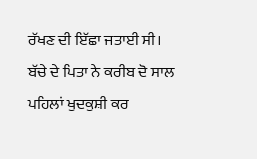ਰੱਖਣ ਦੀ ਇੱਛਾ ਜਤਾਈ ਸੀ।
ਬੱਚੇ ਦੇ ਪਿਤਾ ਨੇ ਕਰੀਬ ਦੋ ਸਾਲ ਪਹਿਲਾਂ ਖੁਦਕੁਸ਼ੀ ਕਰ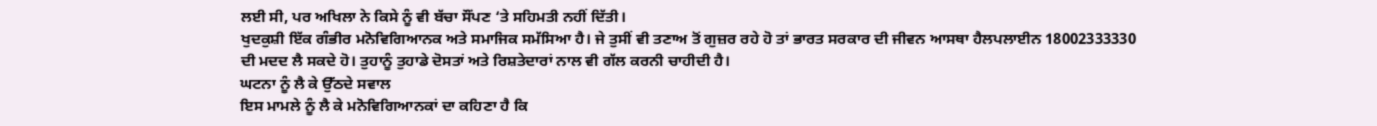ਲਈ ਸੀ, ਪਰ ਅਖਿਲਾ ਨੇ ਕਿਸੇ ਨੂੰ ਵੀ ਬੱਚਾ ਸੌਂਪਣ ‘ਤੇ ਸਹਿਮਤੀ ਨਹੀਂ ਦਿੱਤੀ।
ਖੁਦਕੁਸ਼ੀ ਇੱਕ ਗੰਭੀਰ ਮਨੋਵਿਗਿਆਨਕ ਅਤੇ ਸਮਾਜਿਕ ਸਮੱਸਿਆ ਹੈ। ਜੇ ਤੁਸੀਂ ਵੀ ਤਣਾਅ ਤੋਂ ਗੁਜ਼ਰ ਰਹੇ ਹੋ ਤਾਂ ਭਾਰਤ ਸਰਕਾਰ ਦੀ ਜੀਵਨ ਆਸਥਾ ਹੈਲਪਲਾਈਨ 18002333330 ਦੀ ਮਦਦ ਲੈ ਸਕਦੇ ਹੋ। ਤੁਹਾਨੂੰ ਤੁਹਾਡੇ ਦੋਸਤਾਂ ਅਤੇ ਰਿਸ਼ਤੇਦਾਰਾਂ ਨਾਲ ਵੀ ਗੱਲ ਕਰਨੀ ਚਾਹੀਦੀ ਹੈ।
ਘਟਨਾ ਨੂੰ ਲੈ ਕੇ ਉੱਠਦੇ ਸਵਾਲ
ਇਸ ਮਾਮਲੇ ਨੂੰ ਲੈ ਕੇ ਮਨੋਵਿਗਿਆਨਕਾਂ ਦਾ ਕਹਿਣਾ ਹੈ ਕਿ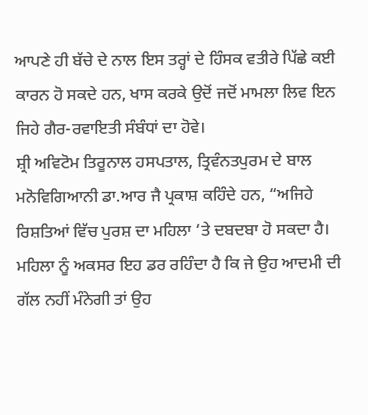ਆਪਣੇ ਹੀ ਬੱਚੇ ਦੇ ਨਾਲ ਇਸ ਤਰ੍ਹਾਂ ਦੇ ਹਿੰਸਕ ਵਤੀਰੇ ਪਿੱਛੇ ਕਈ ਕਾਰਨ ਹੋ ਸਕਦੇ ਹਨ, ਖਾਸ ਕਰਕੇ ਉਦੋਂ ਜਦੋਂ ਮਾਮਲਾ ਲਿਵ ਇਨ ਜਿਹੇ ਗੈਰ-ਰਵਾਇਤੀ ਸੰਬੰਧਾਂ ਦਾ ਹੋਵੇ।
ਸ਼੍ਰੀ ਅਵਿਟੋਮ ਤਿਰੂਨਾਲ ਹਸਪਤਾਲ, ਤ੍ਰਿਵੰਨਤਪੁਰਮ ਦੇ ਬਾਲ ਮਨੋਵਿਗਿਆਨੀ ਡਾ.ਆਰ ਜੈ ਪ੍ਰਕਾਸ਼ ਕਹਿੰਦੇ ਹਨ, “ਅਜਿਹੇ ਰਿਸ਼ਤਿਆਂ ਵਿੱਚ ਪੁਰਸ਼ ਦਾ ਮਹਿਲਾ ‘ਤੇ ਦਬਦਬਾ ਹੋ ਸਕਦਾ ਹੈ। ਮਹਿਲਾ ਨੂੰ ਅਕਸਰ ਇਹ ਡਰ ਰਹਿੰਦਾ ਹੈ ਕਿ ਜੇ ਉਹ ਆਦਮੀ ਦੀ ਗੱਲ ਨਹੀਂ ਮੰਨੇਗੀ ਤਾਂ ਉਹ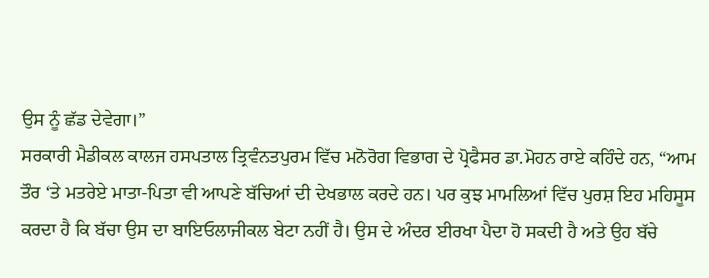ਉਸ ਨੂੰ ਛੱਡ ਦੇਵੇਗਾ।”
ਸਰਕਾਰੀ ਮੈਡੀਕਲ ਕਾਲਜ ਹਸਪਤਾਲ ਤ੍ਰਿਵੰਨਤਪੁਰਮ ਵਿੱਚ ਮਨੋਰੋਗ ਵਿਭਾਗ ਦੇ ਪ੍ਰੋਫੈਸਰ ਡਾ.ਮੋਹਨ ਰਾਏ ਕਹਿੰਦੇ ਹਨ, “ਆਮ ਤੌਰ ‘ਤੇ ਮਤਰੇਏ ਮਾਤਾ-ਪਿਤਾ ਵੀ ਆਪਣੇ ਬੱਚਿਆਂ ਦੀ ਦੇਖਭਾਲ ਕਰਦੇ ਹਨ। ਪਰ ਕੁਝ ਮਾਮਲਿਆਂ ਵਿੱਚ ਪੁਰਸ਼ ਇਹ ਮਹਿਸੂਸ ਕਰਦਾ ਹੈ ਕਿ ਬੱਚਾ ਉਸ ਦਾ ਬਾਇਓਲਾਜੀਕਲ ਬੇਟਾ ਨਹੀਂ ਹੈ। ਉਸ ਦੇ ਅੰਦਰ ਈਰਖਾ ਪੈਦਾ ਹੋ ਸਕਦੀ ਹੈ ਅਤੇ ਉਹ ਬੱਚੇ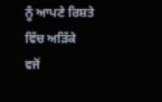ਨੂੰ ਆਪਣੇ ਰਿਸ਼ਤੇ ਵਿੱਚ ਅੜਿੱਕੇ ਵਜੋਂ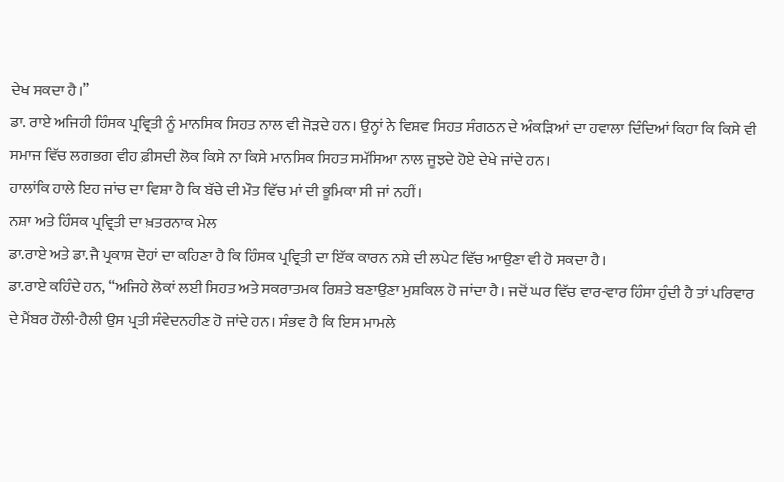ਦੇਖ ਸਕਦਾ ਹੈ।”
ਡਾ. ਰਾਏ ਅਜਿਹੀ ਹਿੰਸਕ ਪ੍ਰਵ੍ਰਿਤੀ ਨੂੰ ਮਾਨਸਿਕ ਸਿਹਤ ਨਾਲ ਵੀ ਜੋੜਦੇ ਹਨ। ਉਨ੍ਹਾਂ ਨੇ ਵਿਸ਼ਵ ਸਿਹਤ ਸੰਗਠਨ ਦੇ ਅੰਕੜਿਆਂ ਦਾ ਹਵਾਲਾ ਦਿੰਦਿਆਂ ਕਿਹਾ ਕਿ ਕਿਸੇ ਵੀ ਸਮਾਜ ਵਿੱਚ ਲਗਭਗ ਵੀਹ ਫ਼ੀਸਦੀ ਲੋਕ ਕਿਸੇ ਨਾ ਕਿਸੇ ਮਾਨਸਿਕ ਸਿਹਤ ਸਮੱਸਿਆ ਨਾਲ ਜੂਝਦੇ ਹੋਏ ਦੇਖੇ ਜਾਂਦੇ ਹਨ।
ਹਾਲਾਂਕਿ ਹਾਲੇ ਇਹ ਜਾਂਚ ਦਾ ਵਿਸ਼ਾ ਹੈ ਕਿ ਬੱਚੇ ਦੀ ਮੌਤ ਵਿੱਚ ਮਾਂ ਦੀ ਭੂਮਿਕਾ ਸੀ ਜਾਂ ਨਹੀਂ।
ਨਸ਼ਾ ਅਤੇ ਹਿੰਸਕ ਪ੍ਰਵ੍ਰਿਤੀ ਦਾ ਖ਼ਤਰਨਾਕ ਮੇਲ
ਡਾ.ਰਾਏ ਅਤੇ ਡਾ.ਜੈ ਪ੍ਰਕਾਸ਼ ਦੋਹਾਂ ਦਾ ਕਹਿਣਾ ਹੈ ਕਿ ਹਿੰਸਕ ਪ੍ਰਵ੍ਰਿਤੀ ਦਾ ਇੱਕ ਕਾਰਨ ਨਸ਼ੇ ਦੀ ਲਪੇਟ ਵਿੱਚ ਆਉਣਾ ਵੀ ਹੋ ਸਕਦਾ ਹੈ।
ਡਾ.ਰਾਏ ਕਹਿੰਦੇ ਹਨ, “ਅਜਿਹੇ ਲੋਕਾਂ ਲਈ ਸਿਹਤ ਅਤੇ ਸਕਰਾਤਮਕ ਰਿਸ਼ਤੇ ਬਣਾਉਣਾ ਮੁਸ਼ਕਿਲ ਹੋ ਜਾਂਦਾ ਹੈ। ਜਦੋਂ ਘਰ ਵਿੱਚ ਵਾਰ-ਵਾਰ ਹਿੰਸਾ ਹੁੰਦੀ ਹੈ ਤਾਂ ਪਰਿਵਾਰ ਦੇ ਮੈਂਬਰ ਹੌਲੀ-ਹੈਲੀ ਉਸ ਪ੍ਰਤੀ ਸੰਵੇਦਨਹੀਣ ਹੋ ਜਾਂਦੇ ਹਨ। ਸੰਭਵ ਹੈ ਕਿ ਇਸ ਮਾਮਲੇ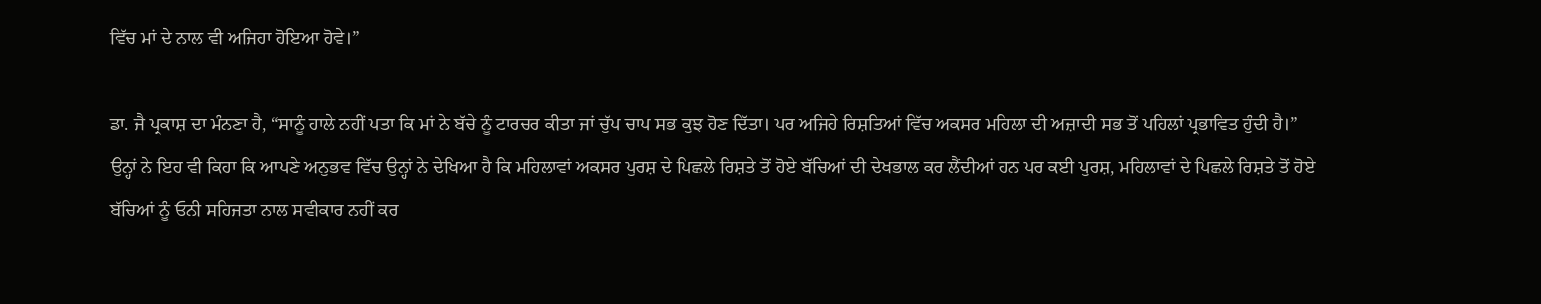ਵਿੱਚ ਮਾਂ ਦੇ ਨਾਲ ਵੀ ਅਜਿਹਾ ਹੋਇਆ ਹੋਵੇ।”

ਡਾ. ਜੈ ਪ੍ਰਕਾਸ਼ ਦਾ ਮੰਨਣਾ ਹੈ, “ਸਾਨੂੰ ਹਾਲੇ ਨਹੀਂ ਪਤਾ ਕਿ ਮਾਂ ਨੇ ਬੱਚੇ ਨੂੰ ਟਾਰਚਰ ਕੀਤਾ ਜਾਂ ਚੁੱਪ ਚਾਪ ਸਭ ਕੁਝ ਹੋਣ ਦਿੱਤਾ। ਪਰ ਅਜਿਹੇ ਰਿਸ਼ਤਿਆਂ ਵਿੱਚ ਅਕਸਰ ਮਹਿਲਾ ਦੀ ਅਜ਼ਾਦੀ ਸਭ ਤੋਂ ਪਹਿਲਾਂ ਪ੍ਰਭਾਵਿਤ ਹੁੰਦੀ ਹੈ।”
ਉਨ੍ਹਾਂ ਨੇ ਇਹ ਵੀ ਕਿਹਾ ਕਿ ਆਪਣੇ ਅਨੁਭਵ ਵਿੱਚ ਉਨ੍ਹਾਂ ਨੇ ਦੇਖਿਆ ਹੈ ਕਿ ਮਹਿਲਾਵਾਂ ਅਕਸਰ ਪੁਰਸ਼ ਦੇ ਪਿਛਲੇ ਰਿਸ਼ਤੇ ਤੋਂ ਹੋਏ ਬੱਚਿਆਂ ਦੀ ਦੇਖਭਾਲ ਕਰ ਲੈਂਦੀਆਂ ਹਨ ਪਰ ਕਈ ਪੁਰਸ਼, ਮਹਿਲਾਵਾਂ ਦੇ ਪਿਛਲੇ ਰਿਸ਼ਤੇ ਤੋਂ ਹੋਏ ਬੱਚਿਆਂ ਨੂੰ ਓਨੀ ਸਹਿਜਤਾ ਨਾਲ ਸਵੀਕਾਰ ਨਹੀਂ ਕਰ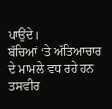ਪਾਉਂਦੇ।
ਬੱਚਿਆਂ ‘ਤੇ ਅੱਤਿਆਚਾਰ ਦੇ ਮਾਮਲੇ ਵਧ ਰਹੇ ਹਨ
ਤਸਵੀਰ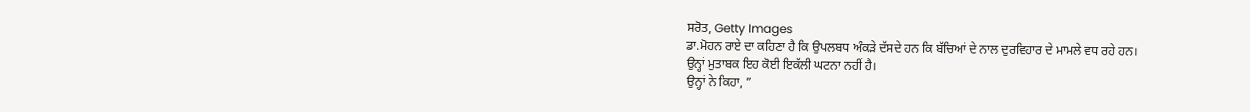ਸਰੋਤ, Getty Images
ਡਾ.ਮੋਹਨ ਰਾਏ ਦਾ ਕਹਿਣਾ ਹੈ ਕਿ ਉਪਲਬਧ ਅੰਕੜੇ ਦੱਸਦੇ ਹਨ ਕਿ ਬੱਚਿਆਂ ਦੇ ਨਾਲ ਦੁਰਵਿਹਾਰ ਦੇ ਮਾਮਲੇ ਵਧ ਰਹੇ ਹਨ।
ਉਨ੍ਹਾਂ ਮੁਤਾਬਕ ਇਹ ਕੋਈ ਇਕੱਲੀ ਘਟਨਾ ਨਹੀਂ ਹੈ।
ਉਨ੍ਹਾਂ ਨੇ ਕਿਹਾ, ”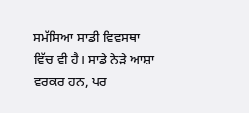ਸਮੱਸਿਆ ਸਾਡੀ ਵਿਵਸਥਾ ਵਿੱਚ ਵੀ ਹੈ। ਸਾਡੇ ਨੇੜੇ ਆਸ਼ਾ ਵਰਕਰ ਹਨ, ਪਰ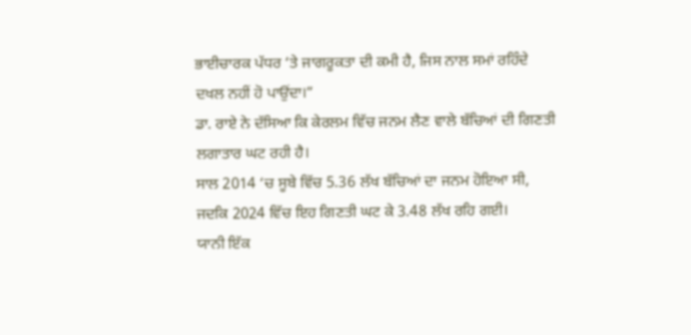ਭਾਈਚਾਰਕ ਪੱਧਰ ‘ਤੇ ਜਾਗਰੂਕਤਾ ਦੀ ਕਮੀ ਹੈ, ਜਿਸ ਨਾਲ ਸਮਾਂ ਰਹਿੰਦੇ ਦਖਲ ਨਹੀਂ ਹੋ ਪਾਉਂਦਾ।”
ਡਾ. ਰਾਏ ਨੇ ਦੱਸਿਆ ਕਿ ਕੇਰਲਮ ਵਿੱਚ ਜਨਮ ਲੈਣ ਵਾਲੇ ਬੱਚਿਆਂ ਦੀ ਗਿਣਤੀ ਲਗਾਤਾਰ ਘਟ ਰਹੀ ਹੈ।
ਸਾਲ 2014 ‘ਚ ਸੂਬੇ ਵਿੱਚ 5.36 ਲੱਖ ਬੱਚਿਆਂ ਦਾ ਜਨਮ ਹੋਇਆ ਸੀ, ਜਦਕਿ 2024 ਵਿੱਚ ਇਹ ਗਿਣਤੀ ਘਟ ਕੇ 3.48 ਲੱਖ ਰਹਿ ਗਈ।
ਯਾਨੀ ਇੱਕ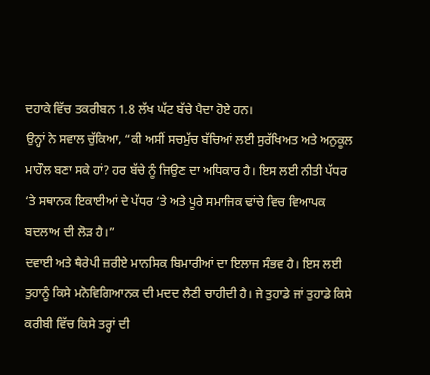ਦਹਾਕੇ ਵਿੱਚ ਤਕਰੀਬਨ 1.8 ਲੱਖ ਘੱਟ ਬੱਚੇ ਪੈਦਾ ਹੋਏ ਹਨ।
ਉਨ੍ਹਾਂ ਨੇ ਸਵਾਲ ਚੁੱਕਿਆ, “ਕੀ ਅਸੀਂ ਸਚਮੁੱਚ ਬੱਚਿਆਂ ਲਈ ਸੁਰੱਖਿਅਤ ਅਤੇ ਅਨੁਕੂਲ ਮਾਹੌਲ ਬਣਾ ਸਕੇ ਹਾਂ? ਹਰ ਬੱਚੇ ਨੂੰ ਜਿਉਣ ਦਾ ਅਧਿਕਾਰ ਹੈ। ਇਸ ਲਈ ਨੀਤੀ ਪੱਧਰ ‘ਤੇ ਸਥਾਨਕ ਇਕਾਈਆਂ ਦੇ ਪੱਧਰ ‘ਤੇ ਅਤੇ ਪੂਰੇ ਸਮਾਜਿਕ ਢਾਂਚੇ ਵਿਚ ਵਿਆਪਕ ਬਦਲਾਅ ਦੀ ਲੋੜ ਹੈ।”
ਦਵਾਈ ਅਤੇ ਥੈਰੇਪੀ ਜ਼ਰੀਏ ਮਾਨਸਿਕ ਬਿਮਾਰੀਆਂ ਦਾ ਇਲਾਜ ਸੰਭਵ ਹੈ। ਇਸ ਲਈ ਤੁਹਾਨੂੰ ਕਿਸੇ ਮਨੋਵਿਗਿਆਨਕ ਦੀ ਮਦਦ ਲੈਣੀ ਚਾਹੀਦੀ ਹੈ। ਜੇ ਤੁਹਾਡੇ ਜਾਂ ਤੁਹਾਡੇ ਕਿਸੇ ਕਰੀਬੀ ਵਿੱਚ ਕਿਸੇ ਤਰ੍ਹਾਂ ਦੀ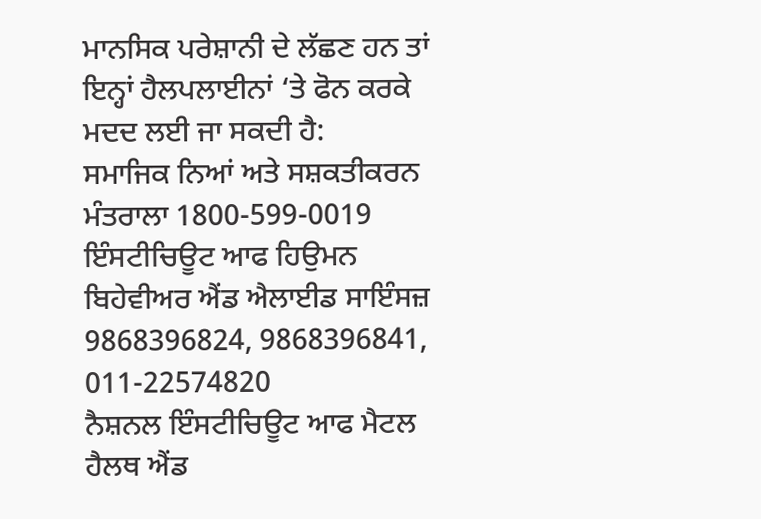ਮਾਨਸਿਕ ਪਰੇਸ਼ਾਨੀ ਦੇ ਲੱਛਣ ਹਨ ਤਾਂ ਇਨ੍ਹਾਂ ਹੈਲਪਲਾਈਨਾਂ ‘ਤੇ ਫੋਨ ਕਰਕੇ ਮਦਦ ਲਈ ਜਾ ਸਕਦੀ ਹੈ:
ਸਮਾਜਿਕ ਨਿਆਂ ਅਤੇ ਸਸ਼ਕਤੀਕਰਨ ਮੰਤਰਾਲਾ 1800-599-0019
ਇੰਸਟੀਚਿਊਟ ਆਫ ਹਿਉਮਨ ਬਿਹੇਵੀਅਰ ਐਂਡ ਐਲਾਈਡ ਸਾਇੰਸਜ਼ 9868396824, 9868396841, 011-22574820
ਨੈਸ਼ਨਲ ਇੰਸਟੀਚਿਊਟ ਆਫ ਮੈਟਲ ਹੈਲਥ ਐਂਡ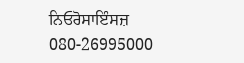ਨਿਓਰੋਸਾਇੰਸਜ਼ 080-26995000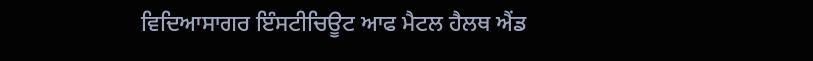ਵਿਦਿਆਸਾਗਰ ਇੰਸਟੀਚਿਊਟ ਆਫ ਮੈਟਲ ਹੈਲਥ ਐਂਡ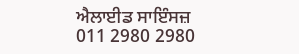ਐਲਾਈਡ ਸਾਇੰਸਜ਼ 011 2980 2980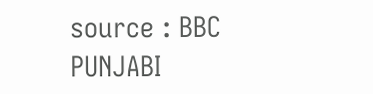source : BBC PUNJABI